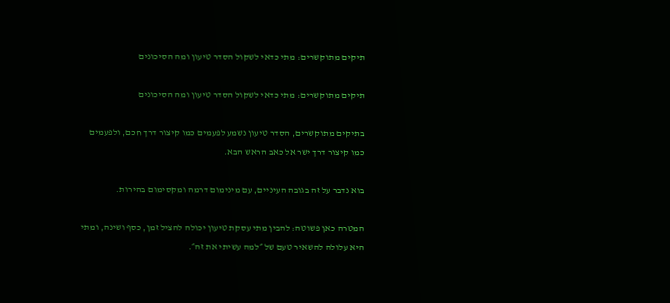תיקים מתוקשרים: מתי כדאי לשקול הסדר טיעון ומה הסיכונים

תיקים מתוקשרים: מתי כדאי לשקול הסדר טיעון ומה הסיכונים

בתיקים מתוקשרים, הסדר טיעון נשמע לפעמים כמו קיצור דרך חכם, ולפעמים כמו קיצור דרך ישר אל כאב הראש הבא.

בוא נדבר על זה בגובה העיניים, עם מינימום דרמה ומקסימום בהירות.

המטרה כאן פשוטה: להבין מתי עסקת טיעון יכולה להציל זמן, כסף ושינה, ומתי היא עלולה להשאיר טעם של ״למה עשיתי את זה״.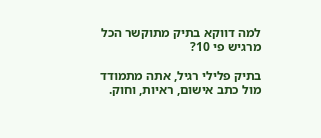למה דווקא בתיק מתוקשר הכל מרגיש פי 10?

בתיק פלילי רגיל, אתה מתמודד מול כתב אישום, ראיות, וחוק.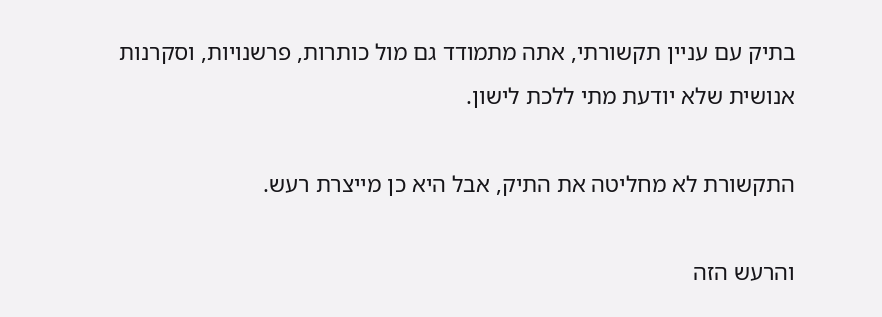בתיק עם עניין תקשורתי, אתה מתמודד גם מול כותרות, פרשנויות, וסקרנות אנושית שלא יודעת מתי ללכת לישון.

התקשורת לא מחליטה את התיק, אבל היא כן מייצרת רעש.

והרעש הזה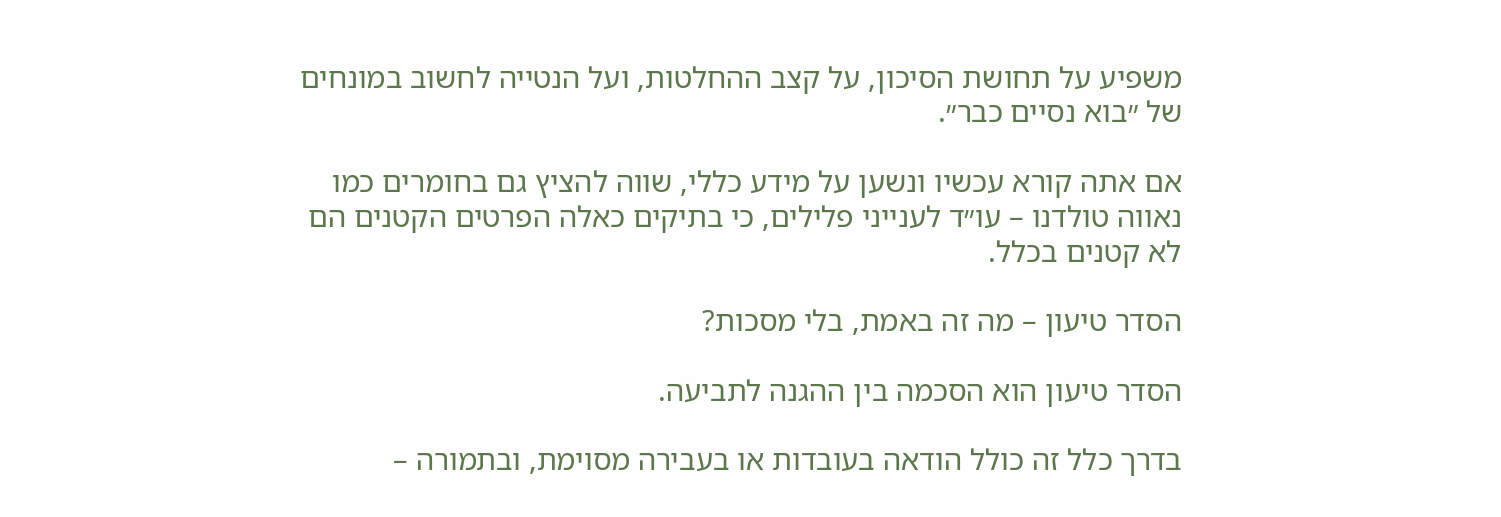משפיע על תחושת הסיכון, על קצב ההחלטות, ועל הנטייה לחשוב במונחים של ״בוא נסיים כבר״.

אם אתה קורא עכשיו ונשען על מידע כללי, שווה להציץ גם בחומרים כמו נאווה טולדנו – עו״ד לענייני פלילים, כי בתיקים כאלה הפרטים הקטנים הם לא קטנים בכלל.

הסדר טיעון – מה זה באמת, בלי מסכות?

הסדר טיעון הוא הסכמה בין ההגנה לתביעה.

בדרך כלל זה כולל הודאה בעובדות או בעבירה מסוימת, ובתמורה –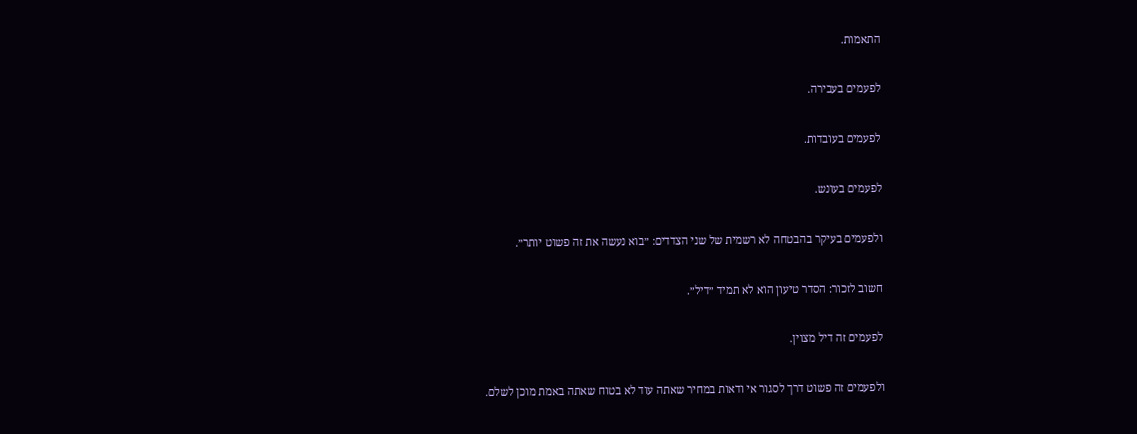התאמות.

לפעמים בעבירה.

לפעמים בעובדות.

לפעמים בעונש.

ולפעמים בעיקר בהבטחה לא רשמית של שני הצדדים: ״בוא נעשה את זה פשוט יותר״.

חשוב לזכור: הסדר טיעון הוא לא תמיד ״דיל״.

לפעמים זה דיל מצוין.

ולפעמים זה פשוט דרך לסגור אי ודאות במחיר שאתה עוד לא בטוח שאתה באמת מוכן לשלם.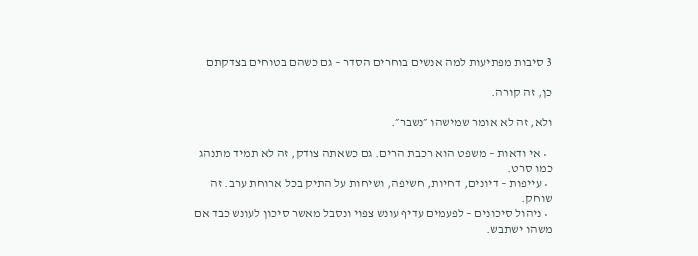3 סיבות מפתיעות למה אנשים בוחרים הסדר – גם כשהם בטוחים בצדקתם

כן, זה קורה.

ולא, זה לא אומר שמישהו ״נשבר״.

  • אי ודאות – משפט הוא רכבת הרים. גם כשאתה צודק, זה לא תמיד מתנהג כמו סרט.
  • עייפות – דיונים, דחיות, חשיפה, ושיחות על התיק בכל ארוחת ערב. זה שוחק.
  • ניהול סיכונים – לפעמים עדיף עונש צפוי ונסבל מאשר סיכון לעונש כבד אם משהו ישתבש.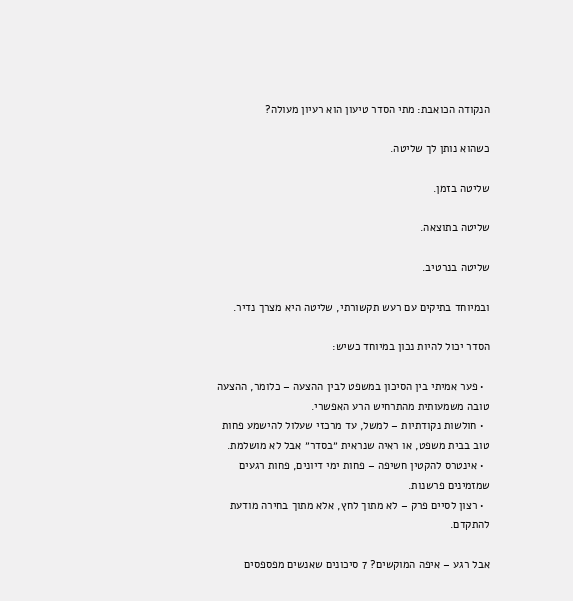הנקודה הכואבת: מתי הסדר טיעון הוא רעיון מעולה?

כשהוא נותן לך שליטה.

שליטה בזמן.

שליטה בתוצאה.

שליטה בנרטיב.

ובמיוחד בתיקים עם רעש תקשורתי, שליטה היא מצרך נדיר.

הסדר יכול להיות נכון במיוחד כשיש:

  • פער אמיתי בין הסיכון במשפט לבין ההצעה – כלומר, ההצעה טובה משמעותית מהתרחיש הרע האפשרי.
  • חולשות נקודתיות – למשל, עד מרכזי שעלול להישמע פחות טוב בבית משפט, או ראיה שנראית ״בסדר״ אבל לא מושלמת.
  • אינטרס להקטין חשיפה – פחות ימי דיונים, פחות רגעים שמזמינים פרשנות.
  • רצון לסיים פרק – לא מתוך לחץ, אלא מתוך בחירה מודעת להתקדם.

אבל רגע – איפה המוקשים? 7 סיכונים שאנשים מפספסים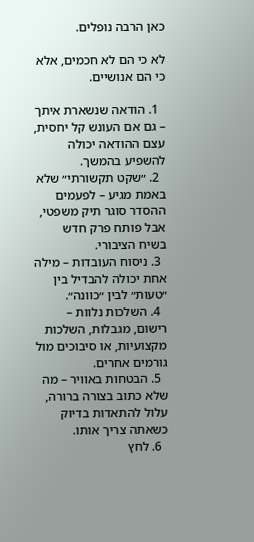כאן הרבה נופלים.

לא כי הם לא חכמים, אלא כי הם אנושיים.

  1. הודאה שנשארת איתך – גם אם העונש קל יחסית, עצם ההודאה יכולה להשפיע בהמשך.
  2. ״שקט תקשורתי״ שלא באמת מגיע – לפעמים ההסדר סוגר תיק משפטי, אבל פותח פרק חדש בשיח הציבורי.
  3. ניסוח העובדות – מילה אחת יכולה להבדיל בין ״טעות״ לבין ״כוונה״.
  4. השלכות נלוות – רישום, מגבלות, השלכות מקצועיות, או סיבוכים מול גורמים אחרים.
  5. הבטחות באוויר – מה שלא כתוב בצורה ברורה, עלול להתאדות בדיוק כשאתה צריך אותו.
  6. לחץ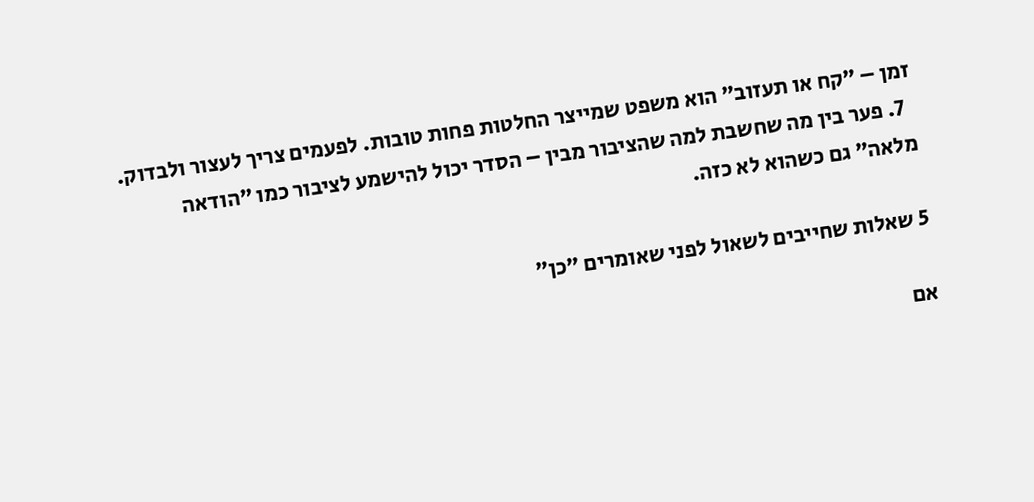זמן – ״קח או תעזוב״ הוא משפט שמייצר החלטות פחות טובות. לפעמים צריך לעצור ולבדוק.
  7. פער בין מה שחשבת למה שהציבור מבין – הסדר יכול להישמע לציבור כמו ״הודאה מלאה״ גם כשהוא לא כזה.

5 שאלות שחייבים לשאול לפני שאומרים ״כן״

אם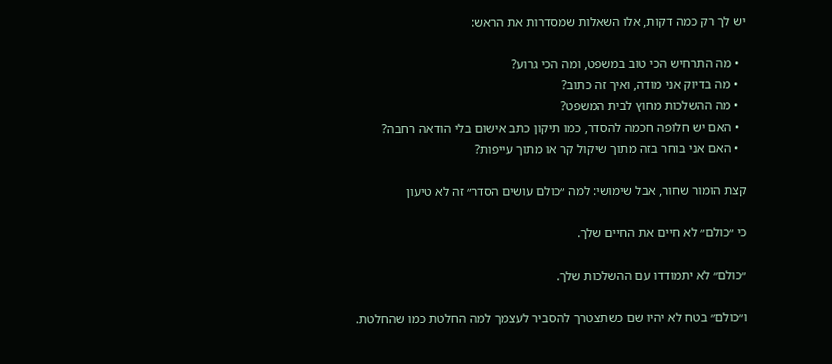יש לך רק כמה דקות, אלו השאלות שמסדרות את הראש:

  • מה התרחיש הכי טוב במשפט, ומה הכי גרוע?
  • מה בדיוק אני מודה, ואיך זה כתוב?
  • מה ההשלכות מחוץ לבית המשפט?
  • האם יש חלופה חכמה להסדר, כמו תיקון כתב אישום בלי הודאה רחבה?
  • האם אני בוחר בזה מתוך שיקול קר או מתוך עייפות?

קצת הומור שחור, אבל שימושי: למה ״כולם עושים הסדר״ זה לא טיעון

כי ״כולם״ לא חיים את החיים שלך.

״כולם״ לא יתמודדו עם ההשלכות שלך.

ו״כולם״ בטח לא יהיו שם כשתצטרך להסביר לעצמך למה החלטת כמו שהחלטת.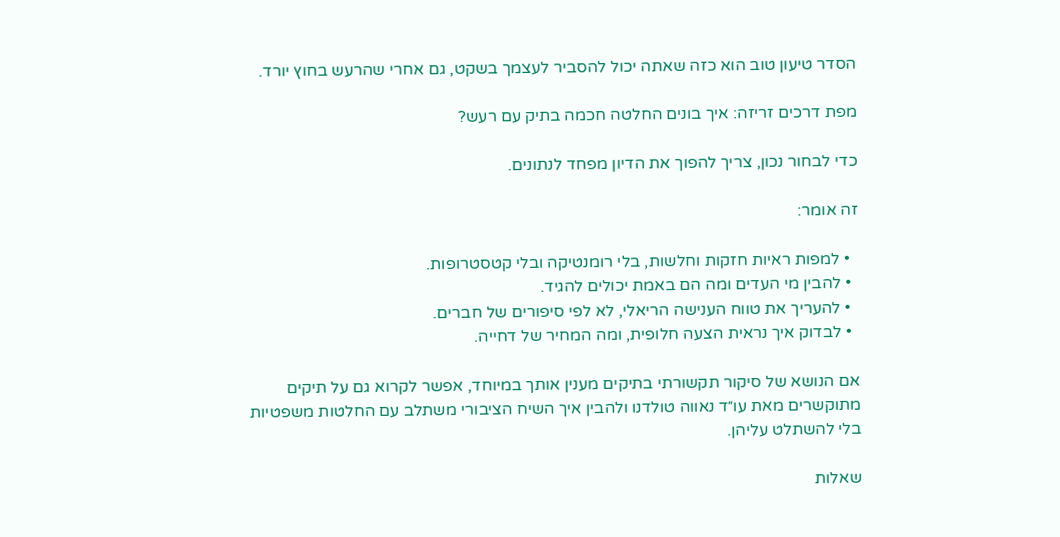הסדר טיעון טוב הוא כזה שאתה יכול להסביר לעצמך בשקט, גם אחרי שהרעש בחוץ יורד.

מפת דרכים זריזה: איך בונים החלטה חכמה בתיק עם רעש?

כדי לבחור נכון, צריך להפוך את הדיון מפחד לנתונים.

זה אומר:

  • למפות ראיות חזקות וחלשות, בלי רומנטיקה ובלי קטסטרופות.
  • להבין מי העדים ומה הם באמת יכולים להגיד.
  • להעריך את טווח הענישה הריאלי, לא לפי סיפורים של חברים.
  • לבדוק איך נראית הצעה חלופית, ומה המחיר של דחייה.

אם הנושא של סיקור תקשורתי בתיקים מענין אותך במיוחד, אפשר לקרוא גם על תיקים מתוקשרים מאת עו״ד נאווה טולדנו ולהבין איך השיח הציבורי משתלב עם החלטות משפטיות בלי להשתלט עליהן.

שאלות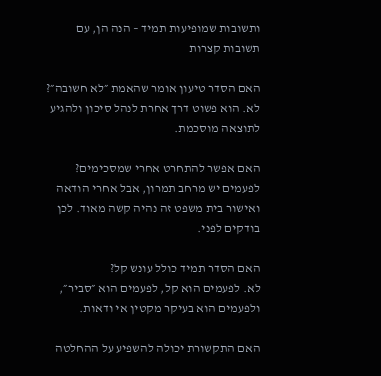ותשובות שמופיעות תמיד – הנה הן, עם תשובות קצרות

האם הסדר טיעון אומר שהאמת ״לא חשובה״?
לא. הוא פשוט דרך אחרת לנהל סיכון ולהגיע לתוצאה מוסכמת.

האם אפשר להתחרט אחרי שמסכימים?
לפעמים יש מרחב תמרון, אבל אחרי הודאה ואישור בית משפט זה נהיה קשה מאוד. לכן בודקים לפני.

האם הסדר תמיד כולל עונש קל?
לא. לפעמים הוא קל, לפעמים הוא ״סביר״, ולפעמים הוא בעיקר מקטין אי ודאות.

האם התקשורת יכולה להשפיע על ההחלטה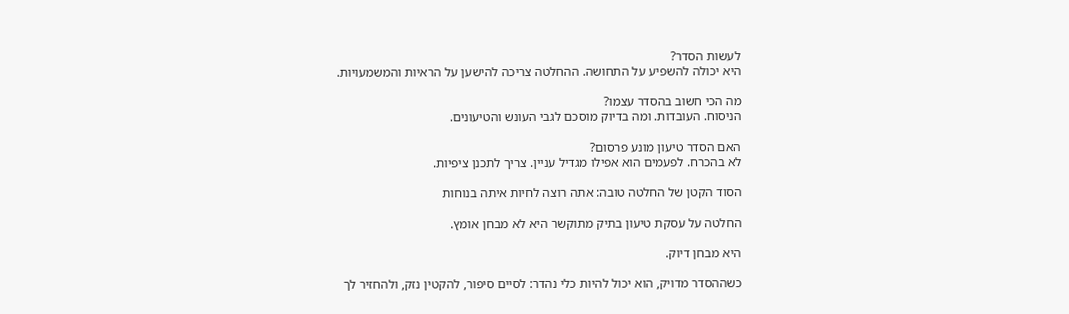לעשות הסדר?
היא יכולה להשפיע על התחושה. ההחלטה צריכה להישען על הראיות והמשמעויות.

מה הכי חשוב בהסדר עצמו?
הניסוח. העובדות. ומה בדיוק מוסכם לגבי העונש והטיעונים.

האם הסדר טיעון מונע פרסום?
לא בהכרח. לפעמים הוא אפילו מגדיל עניין. צריך לתכנן ציפיות.

הסוד הקטן של החלטה טובה: אתה רוצה לחיות איתה בנוחות

החלטה על עסקת טיעון בתיק מתוקשר היא לא מבחן אומץ.

היא מבחן דיוק.

כשההסדר מדויק, הוא יכול להיות כלי נהדר: לסיים סיפור, להקטין נזק, ולהחזיר לך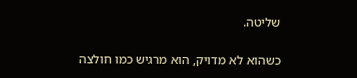שליטה.

כשהוא לא מדויק, הוא מרגיש כמו חולצה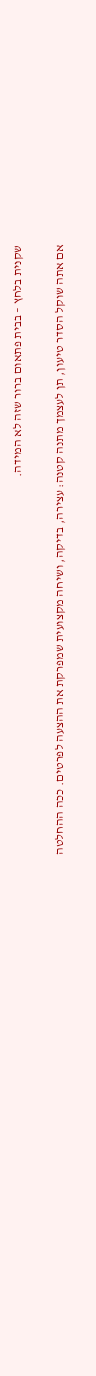שקנית בלחץ – בבית פתאום ברור שזה לא המידה.

אם אתה שוקל הסדר טיעון, תן לעצמך מתנה קטנה: עצירה, בדיקה, ושיחה מקצועית שמפרקת את ההצעה לפרטים. ככה ההחלטה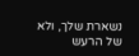נשארת שלך, ולא של הרעש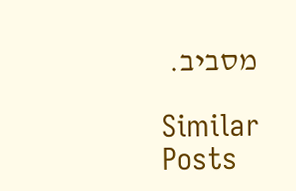מסביב.

Similar Posts